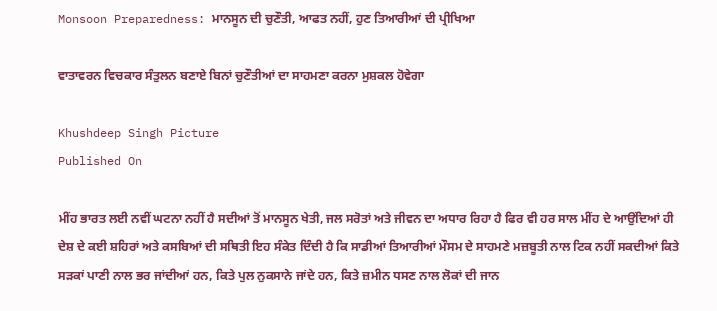Monsoon Preparedness: ਮਾਨਸੂਨ ਦੀ ਚੁਣੌਤੀ, ਆਫਤ ਨਹੀਂ, ਹੁਣ ਤਿਆਰੀਆਂ ਦੀ ਪ੍ਰੀਖਿਆ

ਵਾਤਾਵਰਨ ਵਿਚਕਾਰ ਸੰਤੁਲਨ ਬਣਾਏ ਬਿਨਾਂ ਚੁਣੌਤੀਆਂ ਦਾ ਸਾਹਮਣਾ ਕਰਨਾ ਮੁਸ਼ਕਲ ਹੋਵੇਗਾ

Khushdeep Singh Picture
Published On

ਮੀਂਹ ਭਾਰਤ ਲਈ ਨਵੀਂ ਘਟਨਾ ਨਹੀਂ ਹੈ ਸਦੀਆਂ ਤੋਂ ਮਾਨਸੂਨ ਖੇਤੀ, ਜਲ ਸਰੋਤਾਂ ਅਤੇ ਜੀਵਨ ਦਾ ਅਧਾਰ ਰਿਹਾ ਹੈ ਫਿਰ ਵੀ ਹਰ ਸਾਲ ਮੀਂਹ ਦੇ ਆਉਂਦਿਆਂ ਹੀ ਦੇਸ਼ ਦੇ ਕਈ ਸ਼ਹਿਰਾਂ ਅਤੇ ਕਸਬਿਆਂ ਦੀ ਸਥਿਤੀ ਇਹ ਸੰਕੇਤ ਦਿੰਦੀ ਹੈ ਕਿ ਸਾਡੀਆਂ ਤਿਆਰੀਆਂ ਮੌਸਮ ਦੇ ਸਾਹਮਣੇ ਮਜ਼ਬੂਤੀ ਨਾਲ ਟਿਕ ਨਹੀਂ ਸਕਦੀਆਂ ਕਿਤੇ ਸੜਕਾਂ ਪਾਣੀ ਨਾਲ ਭਰ ਜਾਂਦੀਆਂ ਹਨ, ਕਿਤੇ ਪੁਲ ਨੁਕਸਾਨੇ ਜਾਂਦੇ ਹਨ, ਕਿਤੇ ਜ਼ਮੀਨ ਧਸਣ ਨਾਲ ਲੋਕਾਂ ਦੀ ਜਾਨ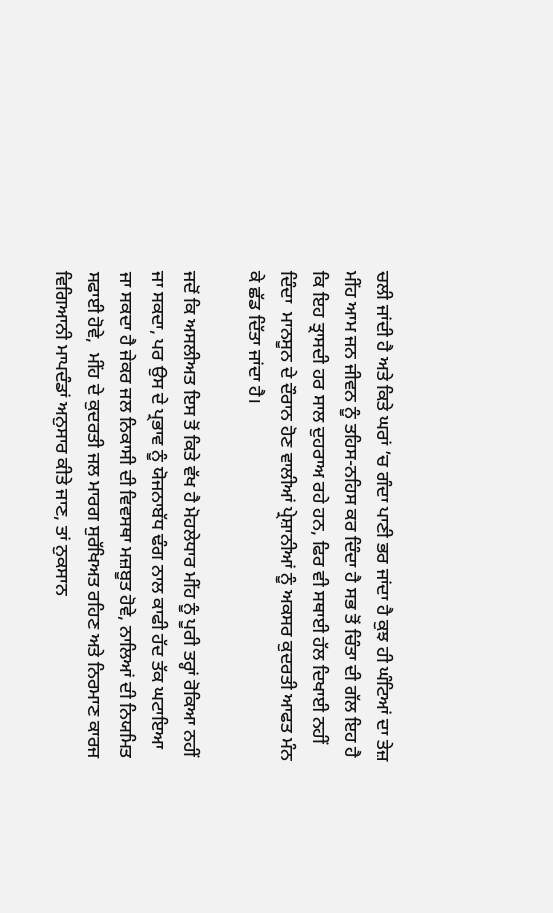ਚਲੀ ਜਾਂਦੀ ਹੈ ਅਤੇ ਕਿਤੇ ਘਰਾਂ ’ਚ ਗੰਦਾ ਪਾਣੀ ਭਰ ਜਾਂਦਾ ਹੈ ਕੁਝ ਹੀ ਘੰਟਿਆਂ ਦਾ ਤੇਜ਼ ਮੀਂਹ ਆਮ ਜਨ ਜੀਵਨ ਨੂੰ ਤਹਿਸ-ਨਹਿਸ ਕਰ ਦਿੰਦਾ ਹੈ ਸਭ ਤੋਂ ਚਿੰਤਾ ਦੀ ਗੱਲ ਇਹ ਹੈ ਕਿ ਇਹ ਤ੍ਰਾਸਦੀ ਹਰ ਸਾਲ ਦੁਹਰਾਅ ਰਹੇ ਹਨ, ਫਿਰ ਵੀ ਸਥਾਈ ਹੱਲ ਦਿਖਾਈ ਨਹੀਂ ਦਿੰਦਾ  ਮਾਨਸੂਨ ਦੇ ਦੌਰਾਨ ਹੋਣ ਵਾਲੀਆਂ ਪ੍ਰੇਸ਼ਾਨੀਆਂ ਨੂੰ ਅਕਸਰ ਕੁਦਰਤੀ ਆਫਤ ਮੰਨ ਕੇ ਛੱਡ ਦਿੱਤਾ ਜਾਂਦਾ ਹੈ।

ਜਦੋਂ ਕਿ ਅਸਲੀਅਤ ਇਸ ਤੋਂ ਕਿਤੇ ਵੱਖ ਹੈ ਮੋਹਲੇਧਾਰ ਮੀਂਹ ਨੂੰ ਪੂਰੀ ਤਰ੍ਹਾਂ ਰੋਕਿਆ ਨਹੀਂ ਜਾ ਸਕਦਾ, ਪਰ ਉਸ ਦੇ ਪ੍ਰਭਾਵ ਨੂੰ ਯੋਜਨਾਬੱਧ ਢੰਗ ਨਾਲ ਕਾਫੀ ਹੱਦ ਤੱਕ ਘਟਾਇਆ ਜਾ ਸਕਦਾ ਹੈ ਜੇਕਰ ਜਲ ਨਿਕਾਸੀ ਦੀ ਵਿਵਸਥਾ ਮਜ਼ਬੂਤ ਹੋਵੇ, ਨਾਲਿਆਂ ਦੀ ਨਿਯਮਿਤ ਸਫਾਈ ਹੋਵੇ,  ਮੀਂਹ ਦੇ ਕੁਦਰਤੀ ਜਲ ਮਾਰਗ ਸੁਰੱਖਿਅਤ ਰਹਿਣ ਅਤੇ ਨਿਰਮਾਣ ਕਾਰਜ ਵਿਗਿਆਨੀ ਮਾਪਦੰਡਾਂ ਅਨੁਸਾਰ ਕੀਤੇ ਜਾਣ, ਤਾਂ ਨੁਕਸਾਨ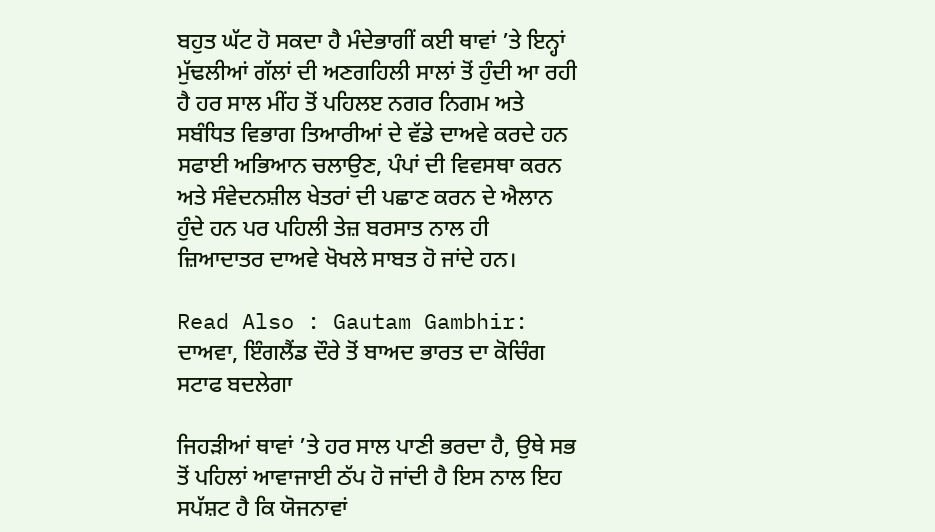ਬਹੁਤ ਘੱਟ ਹੋ ਸਕਦਾ ਹੈ ਮੰਦੇਭਾਗੀਂ ਕਈ ਥਾਵਾਂ ’ਤੇ ਇਨ੍ਹਾਂ ਮੁੱਢਲੀਆਂ ਗੱਲਾਂ ਦੀ ਅਣਗਹਿਲੀ ਸਾਲਾਂ ਤੋਂ ਹੁੰਦੀ ਆ ਰਹੀ ਹੈ ਹਰ ਸਾਲ ਮੀਂਹ ਤੋਂ ਪਹਿਲੲ ਨਗਰ ਨਿਗਮ ਅਤੇ ਸਬੰਧਿਤ ਵਿਭਾਗ ਤਿਆਰੀਆਂ ਦੇ ਵੱਡੇ ਦਾਅਵੇ ਕਰਦੇ ਹਨ ਸਫਾਈ ਅਭਿਆਨ ਚਲਾਉਣ, ਪੰਪਾਂ ਦੀ ਵਿਵਸਥਾ ਕਰਨ ਅਤੇ ਸੰਵੇਦਨਸ਼ੀਲ ਖੇਤਰਾਂ ਦੀ ਪਛਾਣ ਕਰਨ ਦੇ ਐਲਾਨ ਹੁੰਦੇ ਹਨ ਪਰ ਪਹਿਲੀ ਤੇਜ਼ ਬਰਸਾਤ ਨਾਲ ਹੀ ਜ਼ਿਆਦਾਤਰ ਦਾਅਵੇ ਖੋਖਲੇ ਸਾਬਤ ਹੋ ਜਾਂਦੇ ਹਨ।

Read Also : Gautam Gambhir: ਦਾਅਵਾ, ਇੰਗਲੈਂਡ ਦੌਰੇ ਤੋਂ ਬਾਅਦ ਭਾਰਤ ਦਾ ਕੋਚਿੰਗ ਸਟਾਫ ਬਦਲੇਗਾ

ਜਿਹੜੀਆਂ ਥਾਵਾਂ ’ਤੇ ਹਰ ਸਾਲ ਪਾਣੀ ਭਰਦਾ ਹੈ, ਉਥੇ ਸਭ ਤੋਂ ਪਹਿਲਾਂ ਆਵਾਜਾਈ ਠੱਪ ਹੋ ਜਾਂਦੀ ਹੈ ਇਸ ਨਾਲ ਇਹ ਸਪੱਸ਼ਟ ਹੈ ਕਿ ਯੋਜਨਾਵਾਂ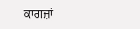ਕਾਗਜ਼ਾਂ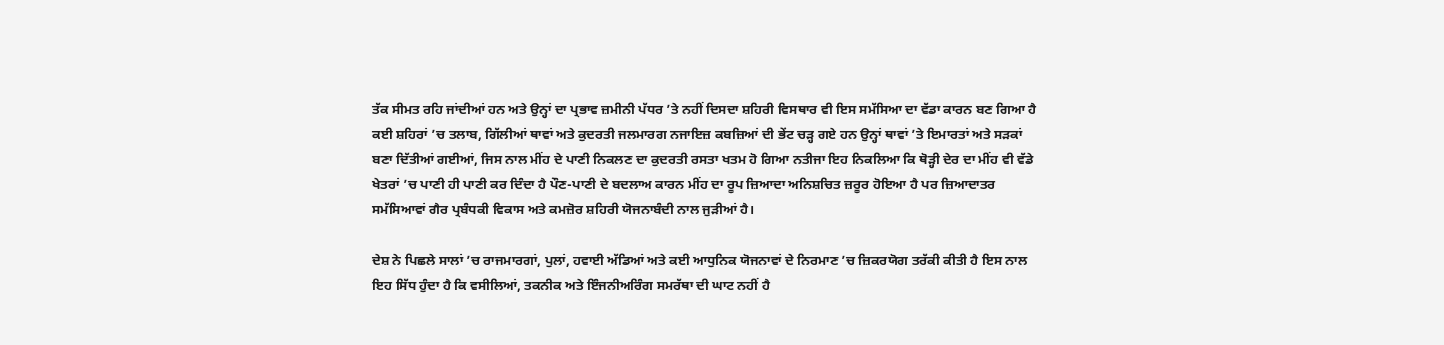ਤੱਕ ਸੀਮਤ ਰਹਿ ਜਾਂਦੀਆਂ ਹਨ ਅਤੇ ਉਨ੍ਹਾਂ ਦਾ ਪ੍ਰਭਾਵ ਜ਼ਮੀਨੀ ਪੱਧਰ ’ਤੇ ਨਹੀਂ ਦਿਸਦਾ ਸ਼ਹਿਰੀ ਵਿਸਥਾਰ ਵੀ ਇਸ ਸਮੱਸਿਆ ਦਾ ਵੱਡਾ ਕਾਰਨ ਬਣ ਗਿਆ ਹੈ ਕਈ ਸ਼ਹਿਰਾਂ ’ਚ ਤਲਾਬ, ਗਿੱਲੀਆਂ ਥਾਵਾਂ ਅਤੇ ਕੁਦਰਤੀ ਜਲਮਾਰਗ ਨਜਾਇਜ਼ ਕਬਜ਼ਿਆਂ ਦੀ ਭੇਂਟ ਚੜ੍ਹ ਗਏ ਹਨ ਉਨ੍ਹਾਂ ਥਾਵਾਂ ’ਤੇ ਇਮਾਰਤਾਂ ਅਤੇ ਸੜਕਾਂ ਬਣਾ ਦਿੱਤੀਆਂ ਗਈਆਂ, ਜਿਸ ਨਾਲ ਮੀਂਹ ਦੇ ਪਾਣੀ ਨਿਕਲਣ ਦਾ ਕੁਦਰਤੀ ਰਸਤਾ ਖਤਮ ਹੋ ਗਿਆ ਨਤੀਜਾ ਇਹ ਨਿਕਲਿਆ ਕਿ ਥੋੜ੍ਹੀ ਦੇਰ ਦਾ ਮੀਂਹ ਵੀ ਵੱਡੇ ਖੇਤਰਾਂ ’ਚ ਪਾਣੀ ਹੀ ਪਾਣੀ ਕਰ ਦਿੰਦਾ ਹੈ ਪੌਣ-ਪਾਣੀ ਦੇ ਬਦਲਾਅ ਕਾਰਨ ਮੀਂਹ ਦਾ ਰੂਪ ਜ਼ਿਆਦਾ ਅਨਿਸ਼ਚਿਤ ਜ਼ਰੂਰ ਹੋਇਆ ਹੈ ਪਰ ਜ਼ਿਆਦਾਤਰ ਸਮੱਸਿਆਵਾਂ ਗੈਰ ਪ੍ਰਬੰਧਕੀ ਵਿਕਾਸ ਅਤੇ ਕਮਜ਼ੋਰ ਸ਼ਹਿਰੀ ਯੋਜਨਾਬੰਦੀ ਨਾਲ ਜੁੜੀਆਂ ਹੈ।

ਦੇਸ਼ ਨੇ ਪਿਛਲੇ ਸਾਲਾਂ ’ਚ ਰਾਜਮਾਰਗਾਂ, ਪੁਲਾਂ, ਹਵਾਈ ਅੱਡਿਆਂ ਅਤੇ ਕਈ ਆਧੁਨਿਕ ਯੋਜਨਾਵਾਂ ਦੇ ਨਿਰਮਾਣ ’ਚ ਜ਼ਿਕਰਯੋਗ ਤਰੱਕੀ ਕੀਤੀ ਹੈ ਇਸ ਨਾਲ ਇਹ ਸਿੱਧ ਹੁੰਦਾ ਹੈ ਕਿ ਵਸੀਲਿਆਂ, ਤਕਨੀਕ ਅਤੇ ਇੰਜਨੀਅਰਿੰਗ ਸਮਰੱਥਾ ਦੀ ਘਾਟ ਨਹੀਂ ਹੈ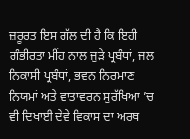ਜ਼ਰੂਰਤ ਇਸ ਗੱਲ ਦੀ ਹੈ ਕਿ ਇਹੀ ਗੰਭੀਰਤਾ ਮੀਂਹ ਨਾਲ ਜੁੜੇ ਪ੍ਰਬੰਧਾਂ, ਜਲ ਨਿਕਾਸੀ ਪ੍ਰਬੰਧਾਂ, ਭਵਨ ਨਿਰਮਾਣ ਨਿਯਮਾਂ ਅਤੇ ਵਾਤਾਵਰਨ ਸੁਰੱਖਿਆ ’ਚ ਵੀ ਦਿਖਾਈ ਦੇਵੇ ਵਿਕਾਸ ਦਾ ਅਰਥ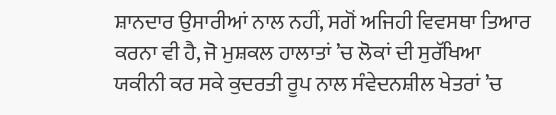ਸ਼ਾਨਦਾਰ ਉਸਾਰੀਆਂ ਨਾਲ ਨਹੀਂ, ਸਗੋਂ ਅਜਿਹੀ ਵਿਵਸਥਾ ਤਿਆਰ ਕਰਨਾ ਵੀ ਹੈ, ਜੋ ਮੁਸ਼ਕਲ ਹਾਲਾਤਾਂ ’ਚ ਲੋਕਾਂ ਦੀ ਸੁਰੱਖਿਆ ਯਕੀਨੀ ਕਰ ਸਕੇ ਕੁਦਰਤੀ ਰੂਪ ਨਾਲ ਸੰਵੇਦਨਸ਼ੀਲ ਖੇਤਰਾਂ ’ਚ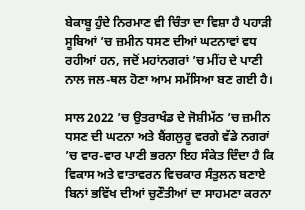ਬੇਕਾਬੂ ਹੁੰਦੇ ਨਿਰਮਾਣ ਵੀ ਚਿੰਤਾ ਦਾ ਵਿਸ਼ਾ ਹੈ ਪਹਾੜੀ ਸੂਬਿਆਂ ’ਚ ਜ਼ਮੀਨ ਧਸਣ ਦੀਆਂ ਘਟਨਾਵਾਂ ਵਧ ਰਹੀਆਂ ਹਨ, ਜਦੋਂ ਮਹਾਂਨਗਰਾਂ ’ਚ ਮੀਂਹ ਦੇ ਪਾਣੀ ਨਾਲ ਜਲ-ਥਲ ਹੋਣਾ ਆਮ ਸਮੱਸਿਆ ਬਣ ਗਈ ਹੈ।

ਸਾਲ 2022 ’ਚ ਉਤਰਾਖੰਡ ਦੇ ਜੋਸ਼ੀਮੱਠ ’ਚ ਜ਼ਮੀਨ ਧਸਣ ਦੀ ਘਟਨਾ ਅਤੇ ਬੈਂਗਲੁਰੂ ਵਰਗੇ ਵੱਡੇ ਨਗਰਾਂ ’ਚ ਵਾਰ-ਵਾਰ ਪਾਣੀ ਭਰਨਾ ਇਹ ਸੰਕੇਤ ਦਿੰਦਾ ਹੈ ਕਿ ਵਿਕਾਸ ਅਤੇ ਵਾਤਾਵਰਨ ਵਿਚਕਾਰ ਸੰਤੁਲਨ ਬਣਾਏ ਬਿਨਾਂ ਭਵਿੱਖ ਦੀਆਂ ਚੁਣੌਤੀਆਂ ਦਾ ਸਾਹਮਣਾ ਕਰਨਾ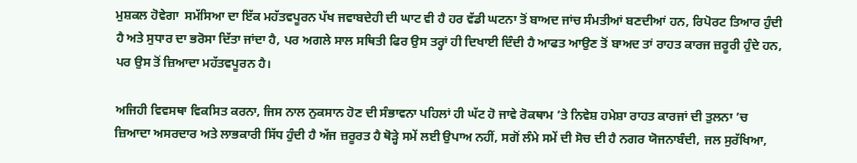ਮੁਸ਼ਕਲ ਹੋਵੇਗਾ  ਸਮੱਸਿਆ ਦਾ ਇੱਕ ਮਹੱਤਵਪੂਰਨ ਪੱਖ ਜਵਾਬਦੇਹੀ ਦੀ ਘਾਟ ਵੀ ਹੈ ਹਰ ਵੱਡੀ ਘਟਨਾ ਤੋਂ ਬਾਅਦ ਜਾਂਚ ਸੰਮਤੀਆਂ ਬਣਦੀਆਂ ਹਨ, ਰਿਪੋਰਟ ਤਿਆਰ ਹੁੰਦੀ ਹੈ ਅਤੇ ਸੁਧਾਰ ਦਾ ਭਰੋਸਾ ਦਿੱਤਾ ਜਾਂਦਾ ਹੈ, ਪਰ ਅਗਲੇ ਸਾਲ ਸਥਿਤੀ ਫਿਰ ਉਸ ਤਰ੍ਹਾਂ ਹੀ ਦਿਖਾਈ ਦਿੰਦੀ ਹੈ ਆਫਤ ਆਉਣ ਤੋਂ ਬਾਅਦ ਤਾਂ ਰਾਹਤ ਕਾਰਜ ਜ਼ਰੂਰੀ ਹੁੰਦੇ ਹਨ, ਪਰ ਉਸ ਤੋਂ ਜ਼ਿਆਦਾ ਮਹੱਤਵਪੂਰਨ ਹੈ।

ਅਜਿਹੀ ਵਿਵਸਥਾ ਵਿਕਸਿਤ ਕਰਨਾ, ਜਿਸ ਨਾਲ ਨੁਕਸਾਨ ਹੋਣ ਦੀ ਸੰਭਾਵਨਾ ਪਹਿਲਾਂ ਹੀ ਘੱਟ ਹੋ ਜਾਵੇ ਰੋਕਥਾਮ ’ਤੇ ਨਿਵੇਸ਼ ਹਮੇਸ਼ਾ ਰਾਹਤ ਕਾਰਜਾਂ ਦੀ ਤੁਲਨਾ ’ਚ ਜ਼ਿਆਦਾ ਅਸਰਦਾਰ ਅਤੇ ਲਾਭਕਾਰੀ ਸਿੱਧ ਹੁੰਦੀ ਹੈ ਅੱਜ ਜ਼ਰੂਰਤ ਹੈ ਥੋੜ੍ਹੇ ਸਮੇਂ ਲਈ ਉਪਾਅ ਨਹੀਂ, ਸਗੋਂ ਲੰਮੇ ਸਮੇਂ ਦੀ ਸੋਚ ਦੀ ਹੈ ਨਗਰ ਯੋਜਨਾਬੰਦੀ, ਜਲ ਸੁਰੱਖਿਆ,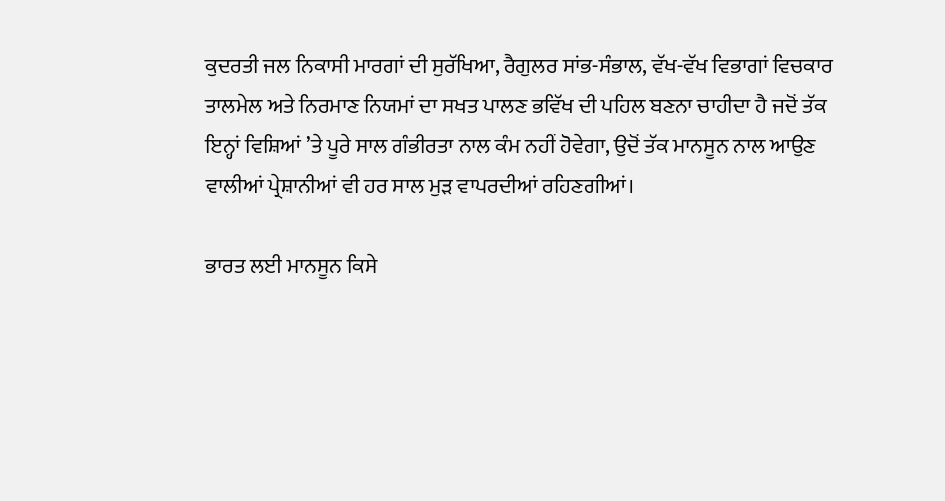ਕੁਦਰਤੀ ਜਲ ਨਿਕਾਸੀ ਮਾਰਗਾਂ ਦੀ ਸੁਰੱਖਿਆ, ਰੈਗੁਲਰ ਸਾਂਭ-ਸੰਭਾਲ, ਵੱਖ-ਵੱਖ ਵਿਭਾਗਾਂ ਵਿਚਕਾਰ ਤਾਲਮੇਲ ਅਤੇ ਨਿਰਮਾਣ ਨਿਯਮਾਂ ਦਾ ਸਖਤ ਪਾਲਣ ਭਵਿੱਖ ਦੀ ਪਹਿਲ ਬਣਨਾ ਚਾਹੀਦਾ ਹੈ ਜਦੋਂ ਤੱਕ ਇਨ੍ਹਾਂ ਵਿਸ਼ਿਆਂ ’ਤੇ ਪੂਰੇ ਸਾਲ ਗੰਭੀਰਤਾ ਨਾਲ ਕੰਮ ਨਹੀਂ ਹੋਵੇਗਾ, ਉਦੋਂ ਤੱਕ ਮਾਨਸੂਨ ਨਾਲ ਆਉਣ ਵਾਲੀਆਂ ਪ੍ਰੇਸ਼ਾਨੀਆਂ ਵੀ ਹਰ ਸਾਲ ਮੁੜ ਵਾਪਰਦੀਆਂ ਰਹਿਣਗੀਆਂ।

ਭਾਰਤ ਲਈ ਮਾਨਸੂਨ ਕਿਸੇ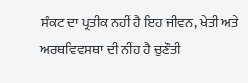ਸੰਕਟ ਦਾ ਪ੍ਰਤੀਕ ਨਹੀਂ ਹੈ ਇਹ ਜੀਵਨ, ਖੇਤੀ ਅਤੇ ਅਰਥਵਿਵਸਥਾ ਦੀ ਨੀਂਹ ਹੈ ਚੁਣੌਤੀ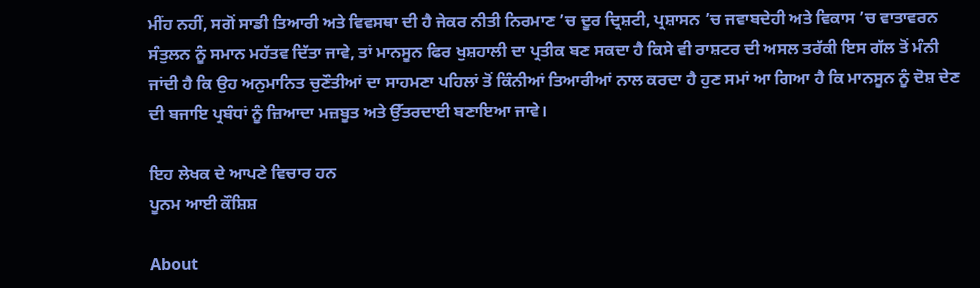ਮੀਂਹ ਨਹੀਂ, ਸਗੋਂ ਸਾਡੀ ਤਿਆਰੀ ਅਤੇ ਵਿਵਸਥਾ ਦੀ ਹੈ ਜੇਕਰ ਨੀਤੀ ਨਿਰਮਾਣ ’ਚ ਦੂਰ ਦ੍ਰਿਸ਼ਟੀ, ਪ੍ਰਸ਼ਾਸਨ ’ਚ ਜਵਾਬਦੇਹੀ ਅਤੇ ਵਿਕਾਸ ’ਚ ਵਾਤਾਵਰਨ ਸੰਤੁਲਨ ਨੂੰ ਸਮਾਨ ਮਹੱਤਵ ਦਿੱਤਾ ਜਾਵੇ, ਤਾਂ ਮਾਨਸੂਨ ਫਿਰ ਖੁਸ਼ਹਾਲੀ ਦਾ ਪ੍ਰਤੀਕ ਬਣ ਸਕਦਾ ਹੈ ਕਿਸੇ ਵੀ ਰਾਸ਼ਟਰ ਦੀ ਅਸਲ ਤਰੱਕੀ ਇਸ ਗੱਲ ਤੋਂ ਮੰਨੀ ਜਾਂਦੀ ਹੈ ਕਿ ਉਹ ਅਨੁਮਾਨਿਤ ਚੁਣੌਤੀਆਂ ਦਾ ਸਾਹਮਣਾ ਪਹਿਲਾਂ ਤੋਂ ਕਿੰਨੀਆਂ ਤਿਆਰੀਆਂ ਨਾਲ ਕਰਦਾ ਹੈ ਹੁਣ ਸਮਾਂ ਆ ਗਿਆ ਹੈ ਕਿ ਮਾਨਸੂਨ ਨੂੰ ਦੋਸ਼ ਦੇਣ ਦੀ ਬਜਾਇ ਪ੍ਰਬੰਧਾਂ ਨੂੰ ਜ਼ਿਆਦਾ ਮਜ਼ਬੂਤ ਅਤੇ ਉੱਤਰਦਾਈ ਬਣਾਇਆ ਜਾਵੇ।

ਇਹ ਲੇਖਕ ਦੇ ਆਪਣੇ ਵਿਚਾਰ ਹਨ
ਪੂਨਮ ਆਈ ਕੌਸ਼ਿਸ਼

About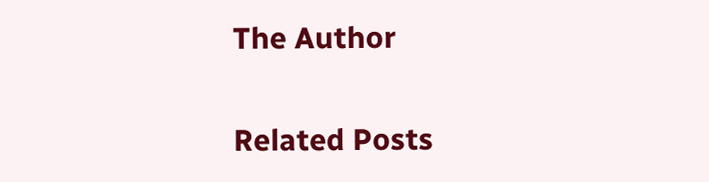The Author

Related Posts